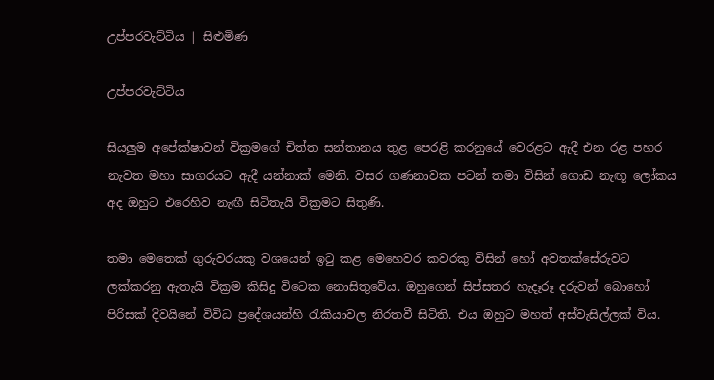උප්පරවැට්ටිය | සිළුමිණ

උප්පරවැට්ටිය

සියලුම අපේක්ෂාවන් වික්‍රමගේ චිත්ත සන්තානය තුළ පෙරළි කරනුයේ වෙරළට ඇදී එන රළ පහර නැවත මහා සාගරයට ඇදී යන්නාක් මෙනි. වසර ගණනාවක පටන් තමා විසින් ගොඩ නැඟූ ලෝකය අද ඔහුට එරෙහිව නැඟී සිටිතැයි වික්‍රමට සිතුණි.

තමා මෙතෙක් ගුරුවරයකු වශයෙන් ඉටු කළ මෙහෙවර කවරකු විසින් හෝ අවතක්සේරුවට ලක්කරනු ඇතැයි වික්‍රම කිසිදු විටෙක නොසිතුවේය. ඔහුගෙන් සිප්සතර හැදෑරූ දරුවන් බොහෝ පිරිසක් දිවයිනේ විවිධ ප්‍රදේශයන්හි රැකියාවල නිරතවී සිටිති. එය ඔහුට මහත් අස්වැසිල්ලක් විය.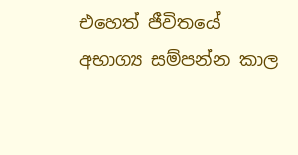එහෙත් ජීවිතයේ අභාග්‍ය සම්පන්න කාල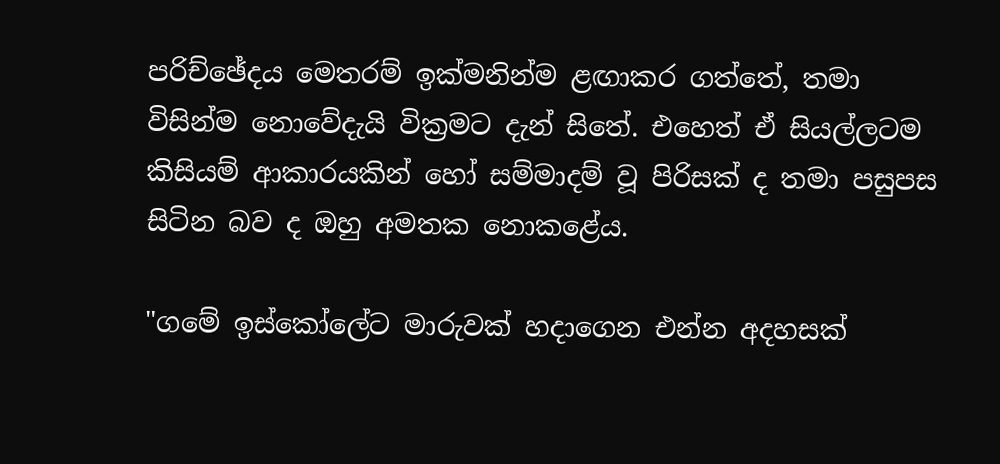පරිච්ඡේදය මෙතරම් ඉක්මනින්ම ළඟාකර ගත්තේ, තමා විසින්ම නොවේදැයි වික්‍රමට දැන් සිතේ. එහෙත් ඒ සියල්ලටම කිසියම් ආකාරයකින් හෝ සම්මාදම් වූ පිරිසක් ද තමා පසුපස සිටින බව ද ඔහු අමතක නොකළේය.

"ගමේ ඉස්කෝලේට මාරුවක් හදාගෙන එන්න අදහසක්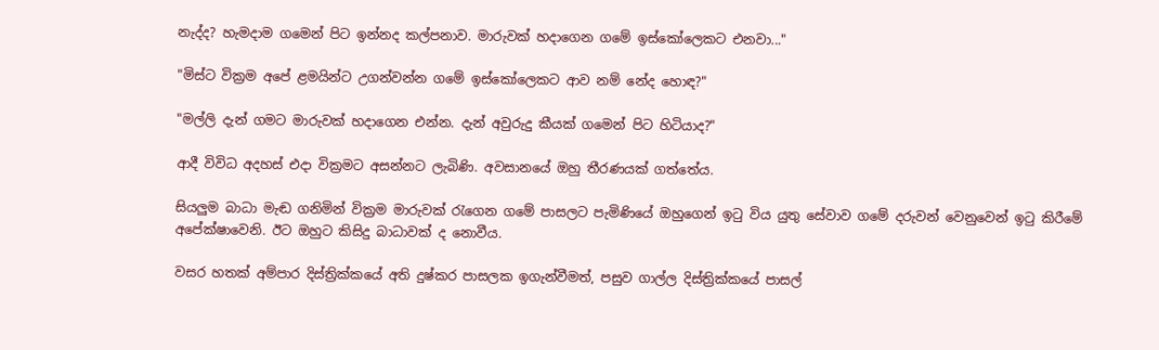නැද්ද? හැමදාම ගමෙන් පිට ඉන්නද කල්පනාව. මාරුවක් හදාගෙන ගමේ ඉස්කෝලෙකට එනවා..."

"මිස්ට වික්‍රම අපේ ළමයින්ට උගන්වන්න ගමේ ඉස්කෝලෙකට ආව නම් නේද හොඳ?"

"මල්ලි දැන් ගමට මාරුවක් හදාගෙන එන්න. දැන් අවුරුදු කීයක් ගමෙන් පිට හිටියාද?"

ආදී විවිධ අදහස් එදා වික්‍රමට අසන්නට ලැබිණි. අවසානයේ ඔහු තීරණයක් ගත්තේය.

සියලුම බාධා මැඬ ගනිමින් වික්‍රම මාරුවක් රැගෙන ගමේ පාසලට පැමිණියේ ඔහුගෙන් ඉටු විය යුතු සේවාව ගමේ දරුවන් වෙනුවෙන් ඉටු කිරීමේ අපේක්ෂාවෙනි. ඊට ඔහුට කිසිදු බාධාවක් ද නොවීය.

වසර හතක් අම්පාර දිස්ත්‍රික්කයේ අති දුෂ්කර පාසලක ඉගැන්වීමත්, පසුව ගාල්ල දිස්ත්‍රික්කයේ පාසල්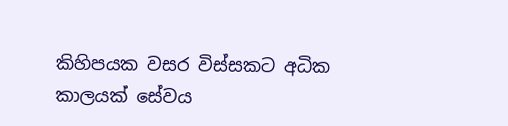කිහිපයක වසර විස්සකට අධික කාලයක් සේවය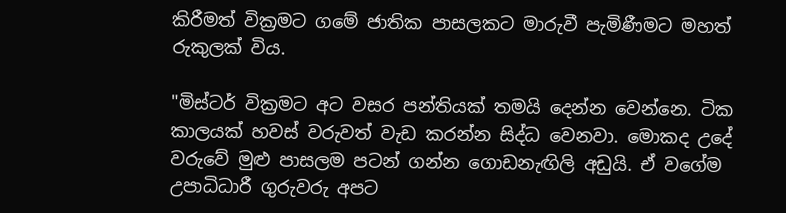කිරීමත් වික්‍රමට ගමේ ජාතික පාසලකට මාරුවී පැමිණීමට මහත් රුකුලක් විය.

"මිස්ටර් වික්‍රමට අට වසර පන්තියක් තමයි දෙන්න වෙන්නෙ. ටික කාලයක් හවස් වරුවත් වැඩ කරන්න සිද්ධ වෙනවා. මොකද උදේ වරුවේ මුළු පාසලම පටන් ගන්න ගොඩනැඟිලි අඩුයි. ඒ වගේම උපාධිධාරී ගුරුවරු අපට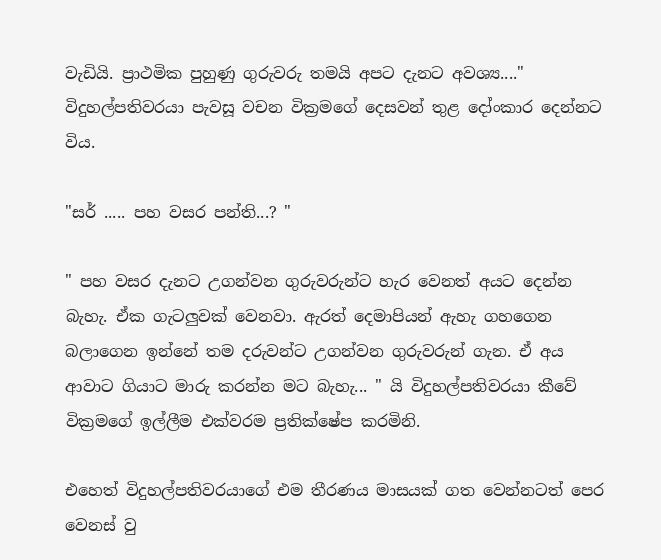වැඩියි. ප්‍රාථමික පුහුණු ගුරුවරු තමයි අපට දැනට අවශ්‍ය...." විදුහල්පතිවරයා පැවසූ වචන වික්‍රමගේ දෙසවන් තුළ දෝංකාර දෙන්නට විය.

"සර් ..... පහ වසර පන්ති...? "

" පහ වසර දැනට උගන්වන ගුරුවරුන්ට හැර වෙනත් අයට දෙන්න බැහැ. ඒක ගැටලුවක් වෙනවා. ඇරත් දෙමාපියන් ඇහැ ගහගෙන බලාගෙන ඉන්නේ තම දරුවන්ට උගන්වන ගුරුවරුන් ගැන. ඒ අය ආවාට ගියාට මාරු කරන්න මට බැහැ... " යි විදුහල්පතිවරයා කීවේ වික්‍රමගේ ඉල්ලීම එක්වරම ප්‍රතික්ෂේප කරමිනි.

එහෙත් විදුහල්පතිවරයාගේ එම තීරණය මාසයක් ගත වෙන්නටත් පෙර වෙනස් වු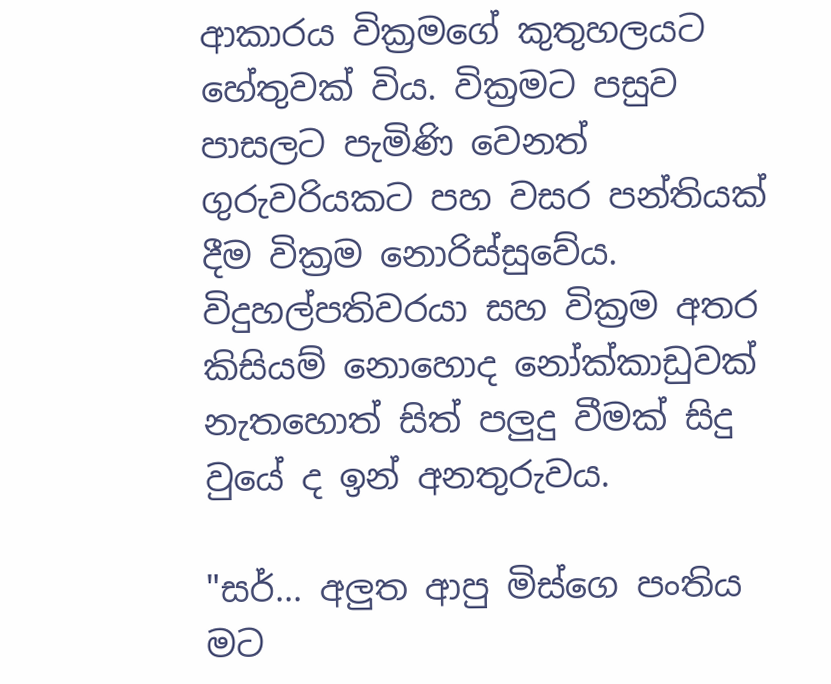ආකාරය වික්‍රමගේ කුතුහලයට හේතුවක් විය. වික්‍රමට පසුව පාසලට පැමිණි වෙනත් ගුරුවරියකට පහ වසර පන්තියක් දීම වික්‍රම නොරිස්සුවේය. විදුහල්පතිවරයා සහ වික්‍රම අතර කිසියම් නොහොද නෝක්කාඩුවක් නැතහොත් සිත් පලුදු වීමක් සිදු වුයේ ද ඉන් අනතුරුවය.

"සර්... අලුත ආපු මිස්ගෙ පංතිය මට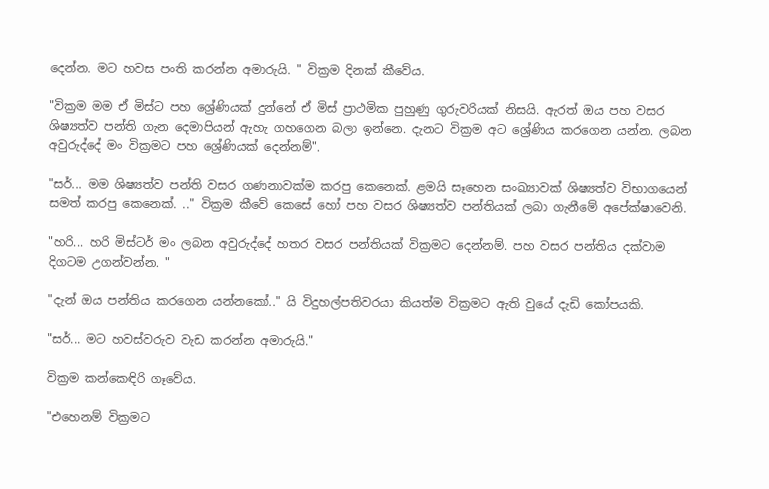දෙන්න. මට හවස පංති කරන්න අමාරුයි. " වික්‍රම දිනක් කීවේය.

"වික්‍රම මම ඒ මිස්ට පහ ශ්‍රේණියක් දුන්නේ ඒ මිස් ප්‍රාථමික පුහුණු ගුරුවරියක් නිසයි. ඇරත් ඔය පහ වසර ශිෂ්‍යත්ව පන්ති ගැන දෙමාපියන් ඇහැ ගහගෙන බලා ඉන්නෙ. දැනට වික්‍රම අට ශ්‍රේණිය කරගෙන යන්න. ලබන අවුරුද්දේ මං වික්‍රමට පහ ශ්‍රේණියක් දෙන්නම්".

"සර්... මම ශිෂ්‍යත්ව පන්ති වසර ගණනාවක්ම කරපු කෙනෙක්. ළමයි සෑහෙන සංඛ්‍යාවක් ශිෂ්‍යත්ව විභාගයෙන් සමත් කරපු කෙනෙක්. .." වික්‍රම කීවේ කෙසේ හෝ පහ වසර ශිෂ්‍යත්ව පන්තියක් ලබා ගැනීමේ අපේක්ෂාවෙනි.

"හරි... හරි මිස්ටර් මං ලබන අවුරුද්දේ හතර වසර පන්තියක් වික්‍රමට දෙන්නම්. පහ වසර පන්තිය දක්වාම දිගටම උගන්වන්න. "

"දැන් ඔය පන්තිය කරගෙන යන්නකෝ.." යි විදුහල්පතිවරයා කියත්ම වික්‍රමට ඇති වුයේ දැඩි කෝපයකි.

"සර්... මට හවස්වරුව වැඩ කරන්න අමාරුයි."

වික්‍රම කන්කෙඳිරි ගෑවේය.

"එහෙනම් වික්‍රමට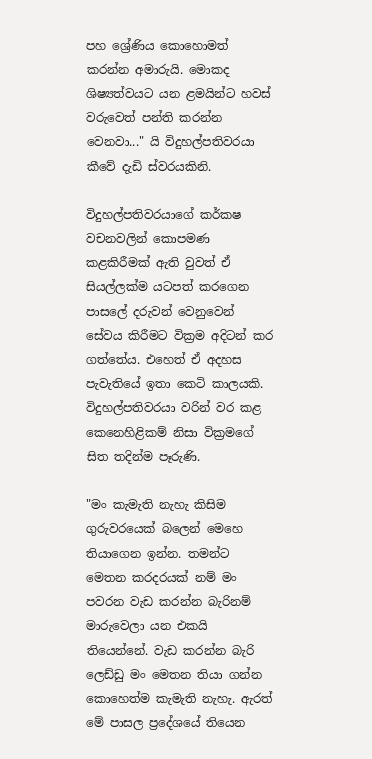පහ ශ්‍රේණිය කොහොමත් කරන්න අමාරුයි. මොකද ශිෂ්‍යත්වයට යන ළමයින්ට හවස් වරුවෙත් පන්ති කරන්න වෙනවා..." යි විදුහල්පතිවරයා කීවේ දැඩි ස්වරයකිනි.

විදුහල්පතිවරයාගේ කර්කෂ වචනවලින් කොපමණ කළකිරීමක් ඇති වුවත් ඒ සියල්ලක්ම යටපත් කරගෙන පාසලේ දරුවන් වෙනුවෙන් සේවය කිරීමට වික්‍රම අදිටන් කර ගත්තේය. එහෙත් ඒ අදහස පැවැතියේ ඉතා කෙටි කාලයකි. විදුහල්පතිවරයා වරින් වර කළ කෙනෙහිළිකම් නිසා වික්‍රමගේ සිත තදින්ම පෑරුණි.

"මං කැමැති නැහැ කිසිම ගුරුවරයෙක් බලෙන් මෙහෙ තියාගෙන ඉන්න. තමන්ට මෙතන කරදරයක් නම් මං පවරන වැඩ කරන්න බැරිනම් මාරුවෙලා යන එකයි තියෙන්නේ. වැඩ කරන්න බැරි ලෙඩ්ඩු මං මෙතන තියා ගන්න කොහෙත්ම කැමැති නැහැ. ඇරත් මේ පාසල ප්‍රදේශයේ තියෙන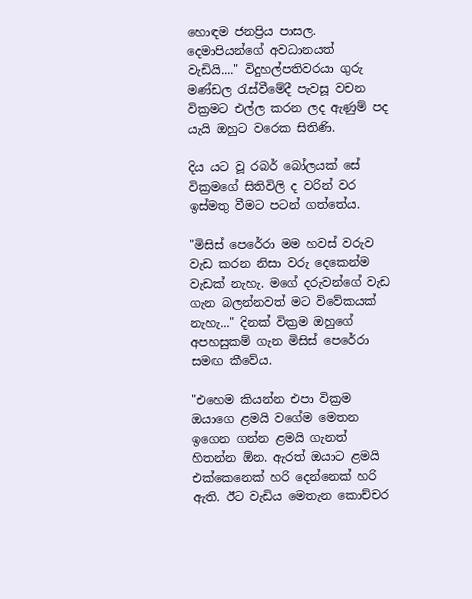හොඳම ජනප්‍රිය පාසල. දෙමාපියන්ගේ අවධානයත් වැඩියි...." විදුහල්පතිවරයා ගුරු මණ්ඩල රැස්වීමේදී පැවසූ වචන වික්‍රමට එල්ල කරන ලද ඇණුම් පද යැයි ඔහුට වරෙක සිතිණි.

දිය යට වූ රබර් බෝලයක් සේ වික්‍රමගේ සිතිවිලි ද වරින් වර ඉස්මතු වීමට පටන් ගත්තේය.

"මිසිස් පෙරේරා මම හවස් වරුව වැඩ කරන නිසා වරු දෙකෙන්ම වැඩක් නැහැ. මගේ දරුවන්ගේ වැඩ ගැන බලන්නවත් මට විවේකයක් නැහැ..." දිනක් වික්‍රම ඔහුගේ අපහසුකම් ගැන මිසිස් පෙරේරා සමඟ කීවේය.

"එහෙම කියන්න එපා වික්‍රම ඔයාගෙ ළමයි වගේම මෙතන ඉගෙන ගන්න ළමයි ගැනත් හිතන්න ඕන. ඇරත් ඔයාට ළමයි එක්කෙනෙක් හරි දෙන්නෙක් හරි ඇති. ඊට වැඩිය මෙතැන කොච්චර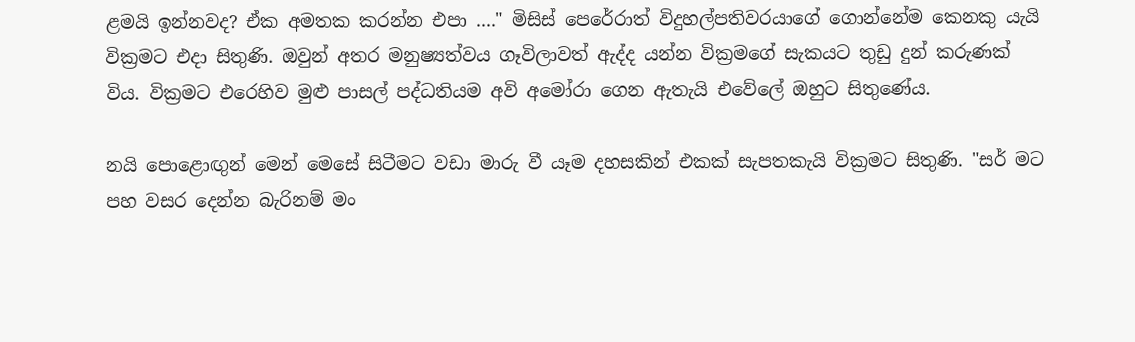ළමයි ඉන්නවද? ඒක අමතක කරන්න එපා ...." මිසිස් පෙරේරාත් විදුහල්පතිවරයාගේ ගොන්නේම කෙනකු යැයි වික්‍රමට එදා සිතුණි. ඔවුන් අතර මනුෂ්‍යත්වය ගෑවිලාවත් ඇද්ද යන්න වික්‍රමගේ සැකයට තුඩු දුන් කරුණක් විය. වික්‍රමට එරෙහිව මුළු පාසල් පද්ධතියම අවි අමෝරා ගෙන ඇතැයි එවේලේ ඔහුට සිතුණේය.

නයි පොළොඟුන් මෙන් මෙසේ සිටීමට වඩා මාරු වී යෑම දහසකින් එකක් සැපතකැයි වික්‍රමට සිතුණි. "සර් මට පහ වසර දෙන්න බැරිනම් මං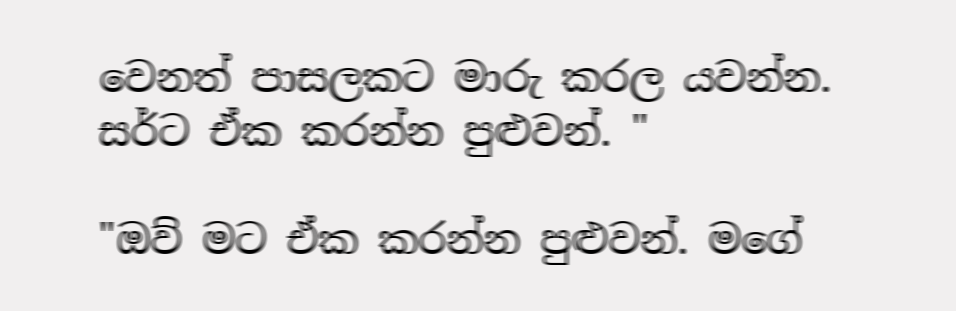වෙනත් පාසලකට මාරු කරල යවන්න. සර්ට ඒක කරන්න පුළුවන්. "

"ඔව් මට ඒක කරන්න පුළුවන්. මගේ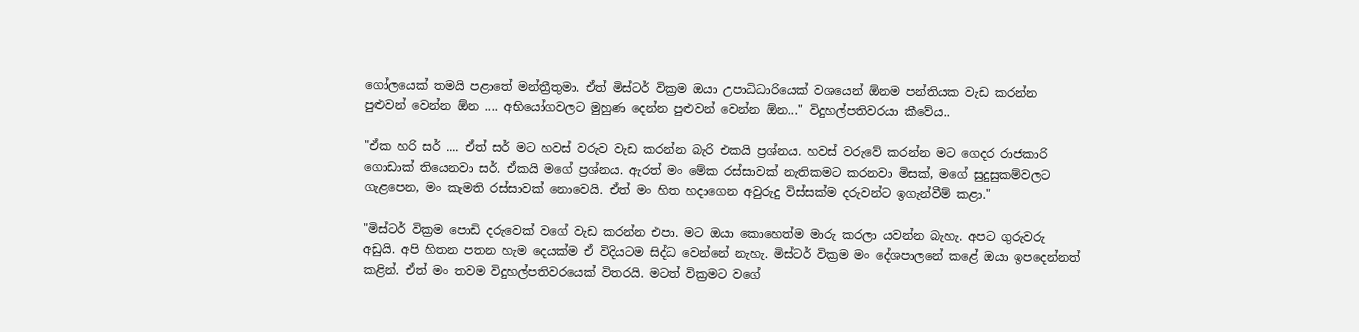ගෝලයෙක් තමයි පළාතේ මන්ත්‍රීතුමා. ඒත් මිස්ටර් වික්‍රම ඔයා උපාධිධාරියෙක් වශයෙන් ඕනම පන්තියක වැඩ කරන්න පුළුවන් වෙන්න ඕන .... අභියෝගවලට මුහුණ දෙන්න පුළුවන් වෙන්න ඕන..." විදුහල්පතිවරයා කීවේය..

"ඒක හරි සර් .... ඒත් සර් මට හවස් වරුව වැඩ කරන්න බැරි එකයි ප්‍රශ්නය. හවස් වරුවේ කරන්න මට ගෙදර රාජකාරි ගොඩාක් තියෙනවා සර්. ඒකයි මගේ ප්‍රශ්නය. ඇරත් මං මේක රස්සාවක් නැතිකමට කරනවා මිසක්, මගේ සුදුසුකම්වලට ගැළපෙන, මං කැමති රස්සාවක් නොවෙයි. ඒත් මං හිත හදාගෙන අවුරුදු විස්සක්ම දරුවන්ට ඉගැන්වීම් කළා."

"මිස්ටර් වික්‍රම පොඩි දරුවෙක් වගේ වැඩ කරන්න එපා. මට ඔයා කොහෙත්ම මාරු කරලා යවන්න බැහැ. අපට ගුරුවරු අඩුයි. අපි හිතන පතන හැම දෙයක්ම ඒ විදියටම සිද්ධ වෙන්නේ නැහැ. මිස්ටර් වික්‍රම මං දේශපාලනේ කළේ ඔයා ඉපදෙන්නත් කළින්. ඒත් මං තවම විදුහල්පතිවරයෙක් විතරයි. මටත් වික්‍රමට වගේ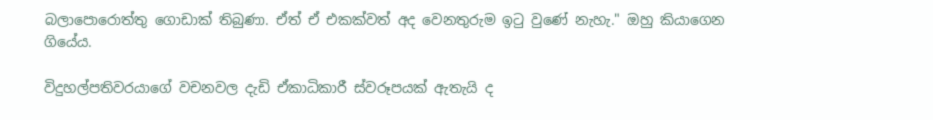බලාපොරොත්තු ගොඩාක් තිබුණා. ඒත් ඒ එකක්වත් අද වෙනතුරුම ඉටු වුණේ නැහැ." ඔහු කියාගෙන ගියේය.

විදුහල්පතිවරයාගේ වචනවල දැඩි ඒකාධිකාරී ස්වරූපයක් ඇතැයි ද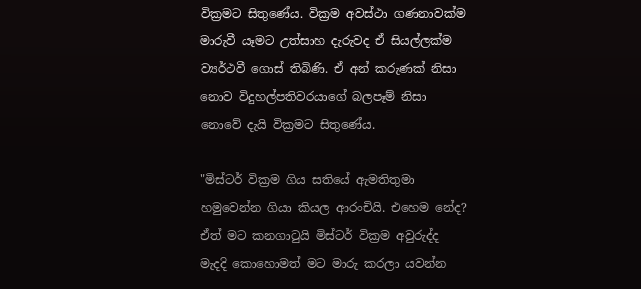වික්‍රමට සිතුණේය. වික්‍රම අවස්ථා ගණනාවක්ම මාරුවී යෑමට උත්සාහ දැරුවද ඒ සියල්ලක්ම ව්‍යර්ථවී ගොස් තිබිණි. ඒ අන් කරුණක් නිසා නොව විදුහල්පතිවරයාගේ බලපෑම් නිසා නොවේ දැයි වික්‍රමට සිතුණේය.

"මිස්ටර් වික්‍රම ගිය සතියේ ඇමතිතුමා හමුවෙන්න ගියා කියල ආරංචියි. එහෙම නේද? ඒත් මට කනගාටුයි මිස්ටර් වික්‍රම අවුරුද්ද මැදදි කොහොමත් මට මාරු කරලා යවන්න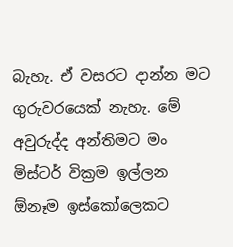බැහැ. ඒ වසරට දාන්න මට ගුරුවරයෙක් නැහැ. මේ අවුරුද්ද අන්තිමට මං මිස්ටර් වික්‍රම ඉල්ලන ඕනෑම ඉස්කෝලෙකට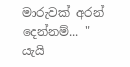මාරුවක් අරන් දෙන්නම්... " යැයි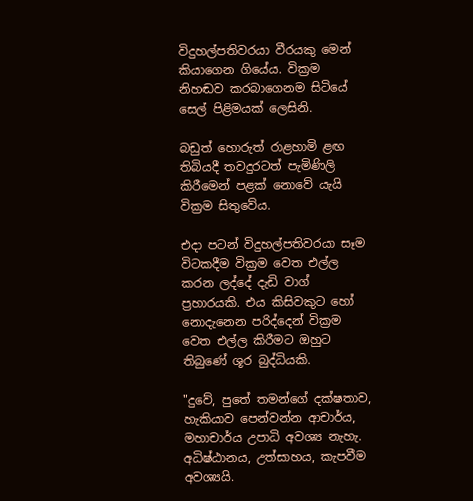විදුහල්පතිවරයා වීරයකු මෙන් කියාගෙන ගියේය. වික්‍රම නිහඬව කරබාගෙනම සිටියේ සෙල් පිළිමයක් ලෙසිනි.

බඩුත් හොරුත් රාළහාමි ළඟ තිබියදී තවදුරටත් පැමිණිලි කිරීමෙන් පළක් නොවේ යැයි වික්‍රම සිතුවේය.

එදා පටන් විදුහල්පතිවරයා සෑම විටකදීම වික්‍රම වෙත එල්ල කරන ලද්දේ දැඩි වාග් ප්‍රහාරයකි. එය කිසිවකුට හෝ නොදැනෙන පරිද්දෙන් වික්‍රම වෙත එල්ල කිරීමට ඔහුට තිබුණේ ශූර බුද්ධියකි.

"දුවේ, පුතේ තමන්ගේ දක්ෂතාව, හැකියාව පෙන්වන්න ආචාර්ය, මහාචාර්ය උපාධි අවශ්‍ය නැහැ. අධිෂ්ඨානය, උත්සාහය, කැපවීම අවශ්‍යයි.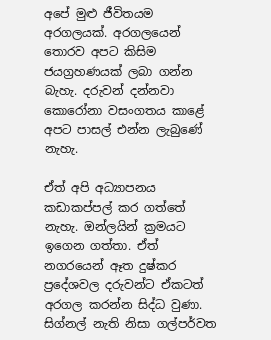අපේ මුළු ජීවිතයම අරගලයක්. අරගලයෙන් තොරව අපට කිසිම ජයග්‍රහණයක් ලබා ගන්න බැහැ. දරුවන් දන්නවා කොරෝනා වසංගතය කාළේ අපට පාසල් එන්න ලැබුණේ නැහැ.

ඒත් අපි අධ්‍යාපනය කඩාකප්පල් කර ගත්තේ නැහැ. ඔන්ලයින් ක්‍රමයට ඉගෙන ගත්තා. ඒත් නගරයෙන් ඈත දුෂ්කර ප්‍රදේශවල දරුවන්ට ඒකටත් අරගල කරන්න සිද්ධ වුණා. සිග්නල් නැති නිසා ගල්පර්වත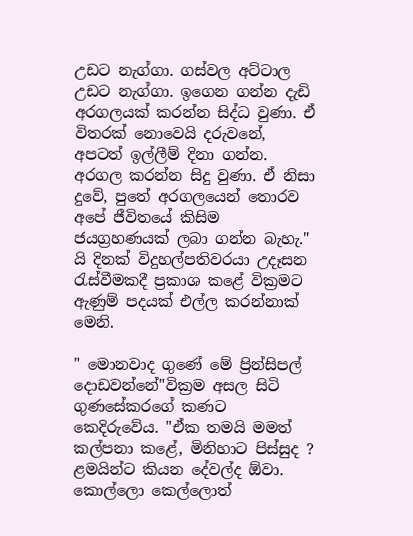උඩට නැග්ගා. ගස්වල අට්ටාල උඩට නැග්ගා. ඉගෙන ගන්න දැඩි අරගලයක් කරන්න සිද්ධ වුණා. ඒ විතරක් නොවෙයි දරුවනේ, අපටත් ඉල්ලීම් දිනා ගන්න. අරගල කරන්න සිදු වුණා. ඒ නිසා දුවේ, පුතේ අරගලයෙන් තොරව අපේ ජීවිතයේ කිසිම ජයග්‍රහණයක් ලබා ගන්න බැහැ." යි දිනක් විදුහල්පතිවරයා උදෑසන රැස්වීමකදී ප්‍රකාශ කළේ වික්‍රමට ඇණුම් පදයක් එල්ල කරන්නාක් මෙනි.

" මොනවාද ගුණේ මේ ප්‍රින්සිපල් දොඩවන්නේ"වික්‍රම අසල සිටි ගුණසේකරගේ කණට කෙදිරුවේය. "ඒක තමයි මමත් කල්පනා කළේ, මිනිහාට පිස්සුද ? ළමයින්ට කියන දේවල්ද ඕවා. කොල්ලො කෙල්ලොත්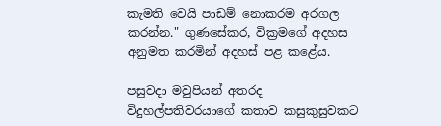කැමති වෙයි පාඩම් නොකරම අරගල කරන්න." ගුණසේකර, වික්‍රමගේ අදහස අනුමත කරමින් අදහස් පළ කළේය.

පසුවදා මවුපියන් අතරද විදුහල්පතිවරයාගේ කතාව කසුකුසුවකට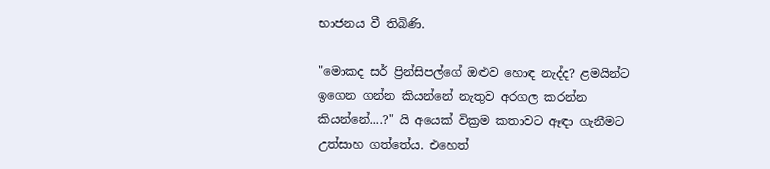භාජනය වී තිබිණි.

"මොකද සර් ප්‍රින්සිපල්ගේ ඔළුව හොඳ නැද්ද? ළමයින්ට ඉගෙන ගන්න කියන්නේ නැතුව අරගල කරන්න කියන්නේ....?" යි අයෙක් වික්‍රම කතාවට ඈඳා ගැනීමට උත්සාහ ගත්තේය. එහෙත්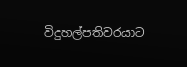විදුහල්පතිවරයාට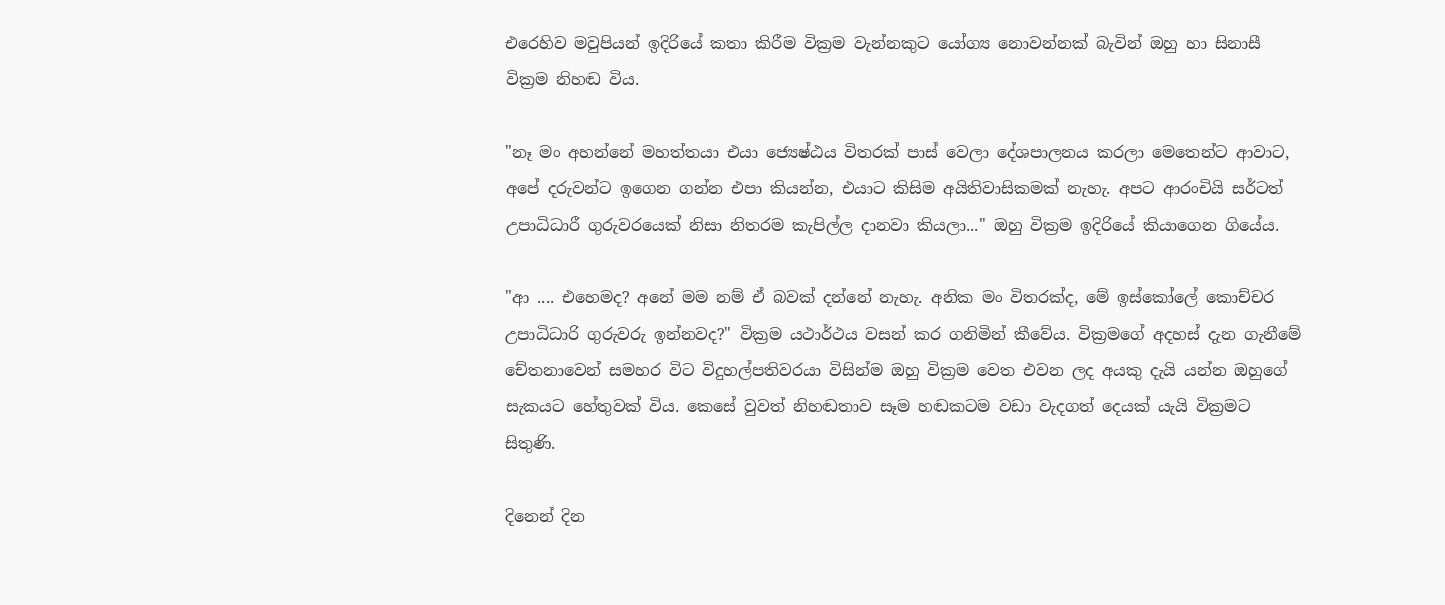එරෙහිව මවුපියන් ඉදිරියේ කතා කිරීම වික්‍රම වැන්නකුට යෝග්‍ය නොවන්නක් බැවින් ඔහු හා සිනාසී වික්‍රම නිහඬ විය.

"නෑ මං අහන්නේ මහත්තයා එයා ජ්‍යෙෂ්ඨය විතරක් පාස් වෙලා දේශපාලනය කරලා මෙතෙන්ට ආවාට, අපේ දරුවන්ට ඉගෙන ගන්න එපා කියන්න, එයාට කිසිම අයිතිවාසිකමක් නැහැ. අපට ආරංචියි සර්ටත් උපාධිධාරී ගුරුවරයෙක් නිසා නිතරම කැපිල්ල දානවා කියලා..." ඔහු වික්‍රම ඉදිරියේ කියාගෙන ගියේය.

"ආ .... එහෙමද? අනේ මම නම් ඒ බවක් දන්නේ නැහැ. අනික මං විතරක්ද, මේ ඉස්කෝලේ කොච්චර උපාධිධාරි ගුරුවරු ඉන්නවද?" වික්‍රම යථාර්ථය වසන් කර ගනිමින් කීවේය. වික්‍රමගේ අදහස් දැන ගැනීමේ චේතනාවෙන් සමහර විට විදුහල්පතිවරයා විසින්ම ඔහු වික්‍රම වෙත එවන ලද අයකු දැයි යන්න ඔහුගේ සැකයට හේතුවක් විය. කෙසේ වුවත් නිහඬතාව සෑම හඬකටම වඩා වැදගත් දෙයක් යැයි වික්‍රමට සිතුණි.

දිනෙන් දින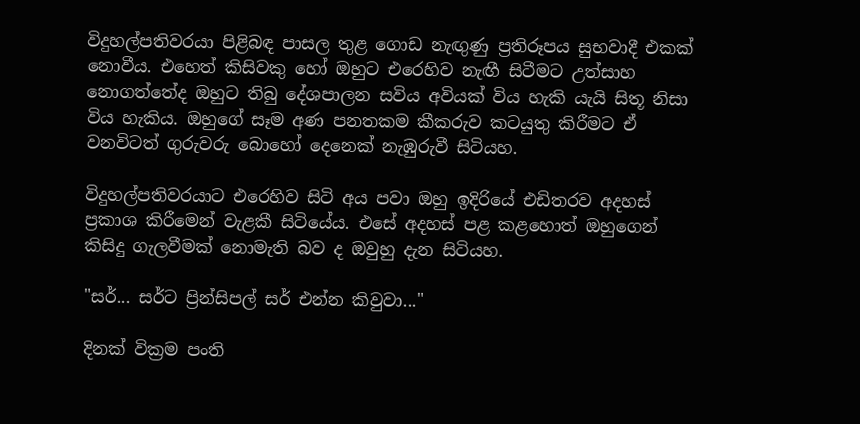විදුහල්පතිවරයා පිළිබඳ පාසල තුළ ගොඩ නැඟුණු ප්‍රතිරූපය සුභවාදී එකක් නොවීය. එහෙත් කිසිවකු හෝ ඔහුට එරෙහිව නැඟී සිටීමට උත්සාහ නොගත්තේද ඔහුට තිබු දේශපාලන සවිය අවියක් විය හැකි යැයි සිතූ නිසා විය හැකිය. ඔහුගේ සෑම අණ පනතකම කීකරුව කටයුතු කිරීමට ඒ වනවිටත් ගුරුවරු බොහෝ දෙනෙක් නැඹුරුවී සිටියහ.

විදුහල්පතිවරයාට එරෙහිව සිටි අය පවා ඔහු ඉදිරියේ එඩිතරව අදහස් ප්‍රකාශ කිරීමෙන් වැළකී සිටියේය. එසේ අදහස් පළ කළහොත් ඔහුගෙන් කිසිදු ගැලවීමක් නොමැති බව ද ඔවුහු දැන සිටියහ.

"සර්... සර්ට ප්‍රින්සිපල් සර් එන්න කිවුවා..."

දිනක් වික්‍රම පංති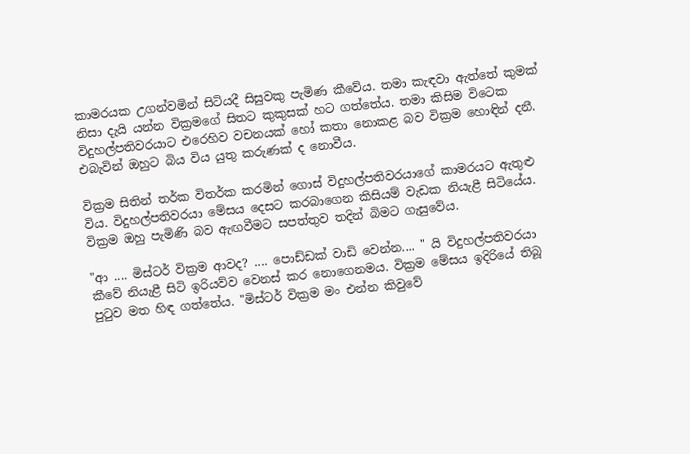කාමරයක උගන්වමින් සිටියදී සිසුවකු පැමිණ කීවේය. තමා කැඳවා ඇත්තේ කුමක් නිසා දැයි යන්න වික්‍රමගේ සිතට කුකුසක් හට ගත්තේය. තමා කිසිම විටෙක විදුහල්පතිවරයාට එරෙහිව වචනයක් හෝ කතා නොකළ බව වික්‍රම හොඳින් දනී. එබැවින් ඔහුට බිය විය යුතු කරුණක් ද නොවීය.

වික්‍රම සිතින් තර්ක විතර්ක කරමින් ගොස් විදුහල්පතිවරයාගේ කාමරයට ඇතුළු විය. විදුහල්පතිවරයා මේසය දෙසට කරබාගෙන කිසියම් වැඩක නියැළී සිටියේය. වික්‍රම ඔහු පැමිණි බව ඇඟවීමට සපත්තුව තදින් බිමට ගැසුවේය.

"ආ .... මිස්ටර් වික්‍රම ආවද? .... පොඩ්ඩක් වාඩි වෙන්න.... " යි විදුහල්පතිවරයා කීවේ නියැළී සිටි ඉරියව්ව වෙනස් කර නොගෙනමය. වික්‍රම මේසය ඉදිරියේ තිබූ පුටුව මත හිඳ ගත්තේය. "මිස්ටර් වික්‍රම මං එන්න කිවුවේ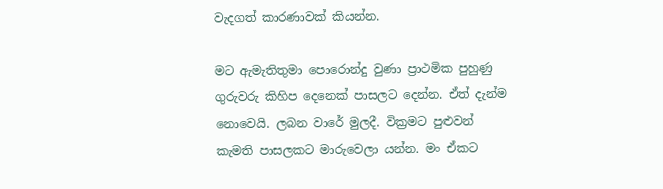වැදගත් කාරණාවක් කියන්න.

මට ඇමැතිතුමා පොරොන්දු වුණා ප්‍රාථමික පුහුණු ගුරුවරු කිහිප දෙනෙක් පාසලට දෙන්න. ඒත් දැන්ම නොවෙයි. ලබන වාරේ මුලදී. වික්‍රමට පුළුවන් කැමති පාසලකට මාරුවෙලා යන්න. මං ඒකට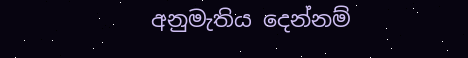අනුමැතිය දෙන්නම්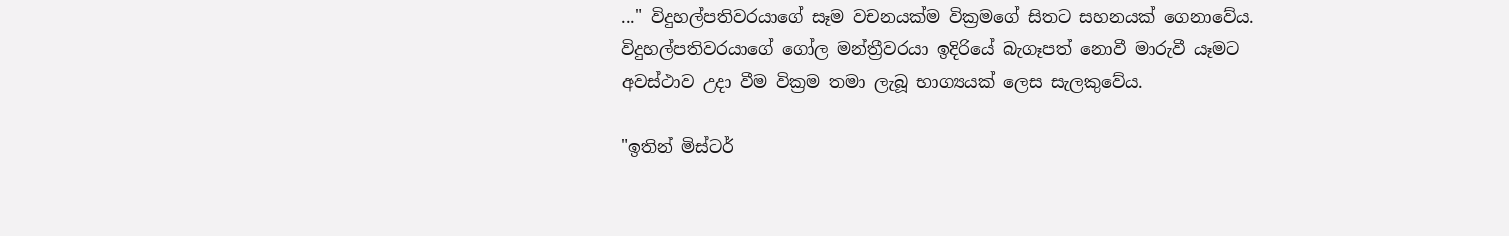..." විදුහල්පතිවරයාගේ සෑම වචනයක්ම වික්‍රමගේ සිතට සහනයක් ගෙනාවේය. විදුහල්පතිවරයාගේ ගෝල මන්ත්‍රීවරයා ඉදිරියේ බැගෑපත් නොවී මාරුවී යෑමට අවස්ථාව උදා වීම වික්‍රම තමා ලැබූ භාග්‍යයක් ලෙස සැලකුවේය.

"ඉතින් මිස්ටර්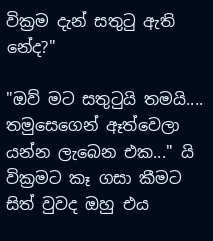වික්‍රම දැන් සතුටු ඇති නේද?"

"ඔව් මට සතුටුයි තමයි.... තමුසෙගෙන් ඈත්වෙලා යන්න ලැබෙන එක..." යි වික්‍රමට කෑ ගසා කීමට සිත් වුවද ඔහු එය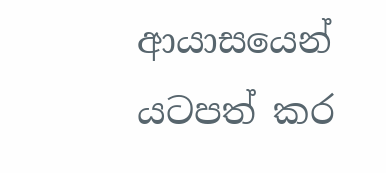ආයාසයෙන් යටපත් කර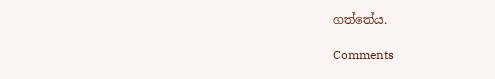ගත්තේය.

Comments